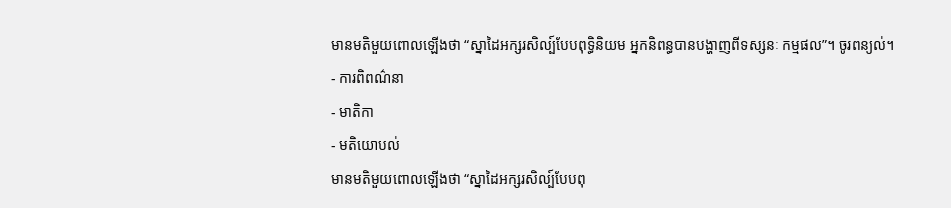មានមតិមួយពោលឡើងថា “ស្នាដៃអក្សរសិល្ប៍បែបពុទ្ធិនិយម អ្នកនិពន្ធបានបង្ហាញពីទស្សនៈ កម្មផល”។ ចូរពន្យល់។
- ការពិពណ៌នា
- មាតិកា
- មតិយោបល់
មានមតិមួយពោលឡើងថា “ស្នាដៃអក្សរសិល្ប៍បែបពុ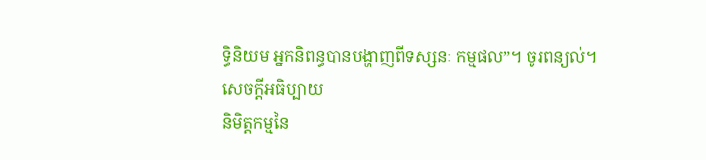ទ្ធិនិយម អ្នកនិពន្ធបានបង្ហាញពីទស្សនៈ កម្មផល”។ ចូរពន្យល់។
សេចក្តីអធិប្បាយ
និមិត្តកម្មនៃ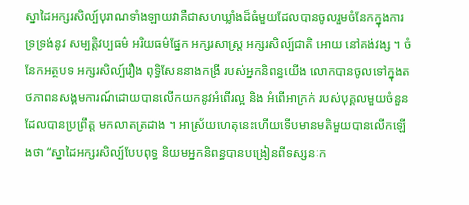ស្នាដៃអក្សរសិល្ប៍បុរាណទាំងឡាយវាគឺជាសហឃ្លាំងដ៏ធំមួយដែលបានចូលរួមចំនែកក្នុងការទ្រទ្រង់នូវ សម្បត្តិវប្បធម៌ អរិយធម៌ផ្នែក អក្សរសាស្រ្ត អក្សរសិល្ប៍ជាតិ អោយ នៅគង់វង្ស ។ ចំនែកអត្ថបទ អក្សរសិល្ប៍រឿង ពុទ្ធិសែននាងកង្រី របស់អ្នកនិពន្ធយើង លោកបានចូលទៅក្នុងតថភាពនសង្គមការណ៍ដោយបានលើកយកនូវអំពើរល្អ និង អំពើអាក្រក់ របស់បុគ្គលមួយចំនួន ដែលបានប្រព្រឹត្ត មកលាតត្រដាង ។ អាស្រ័យហេតុនេះហើយទើបមានមតិមួយបានលើកឡើងថា “ស្នាដៃអក្សរសិល្ប៍បែបពុទ្ធ និយមអ្នកនិពន្ធបានបង្រៀនពីទស្សនៈក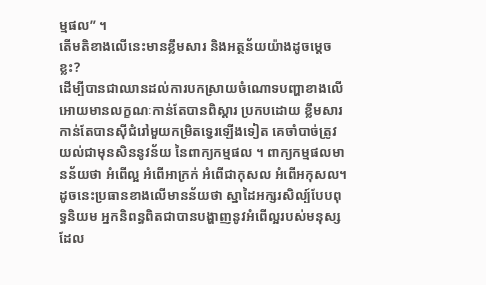ម្មផល” ។
តើមតិខាងលើនេះមានខ្លឹមសារ និងអត្ថន័យយ៉ាងដូចម្តេចខ្លះ?
ដើម្បីបានជាឈានដល់ការបកស្រាយចំណោទបញ្ហាខាងលើអោយមានលក្ខណៈកាន់តែបានពិស្ដារ ប្រកបដោយ ខ្លឹមសារកាន់តែបានស៊ីជំរៅមួយកម្រិតទ្វេរឡើងទៀត គេចាំបាច់ត្រូវយល់ជាមុនសិននូវន័យ នៃពាក្យកម្មផល ។ ពាក្យកម្មផលមានន័យថា អំពើល្អ អំពើអាក្រក់ អំពើជាកុសល អំពើអកុសល។ ដូចនេះប្រធានខាងលើមានន័យថា ស្នាដៃអក្សរសិល្ប៍បែបពុទ្ធនិយម អ្នកនិពន្ធពិតជាបានបង្ហាញនូវអំពើល្អរបស់មនុស្សដែល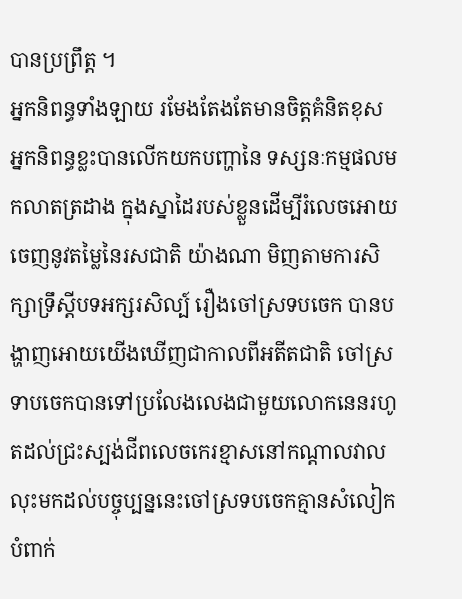បានប្រព្រឹត្ត ។
អ្នកនិពន្ធទាំងឡាយ រមែងតែងតែមានចិត្តគំនិតខុស អ្នកនិពន្ធខ្លះបានលើកយកបញ្ហានៃ ទស្សនៈកម្មផលមកលាតត្រដាង ក្នុងស្នាដៃរបស់ខ្លួនដើម្បីរំលេចអោយចេញនូវតម្លៃនៃរសជាតិ យ៉ាងណា មិញតាមការសិក្សាទ្រឹស្តីបទអក្សរសិល្ប៍ រឿងចៅស្រទបចេក បានបង្ហាញអោយយើងឃើញជាកាលពីអតីតជាតិ ចៅស្រទាបចេកបានទៅប្រលែងលេងជាមួយលោកនេនរហូតដល់ជ្រះស្បង់ជីពលេចកេរខ្មាសនៅកណ្តាលវាលលុះមកដល់បច្ចុប្បន្ននេះចៅស្រទបចេកគ្មានសំលៀកបំពាក់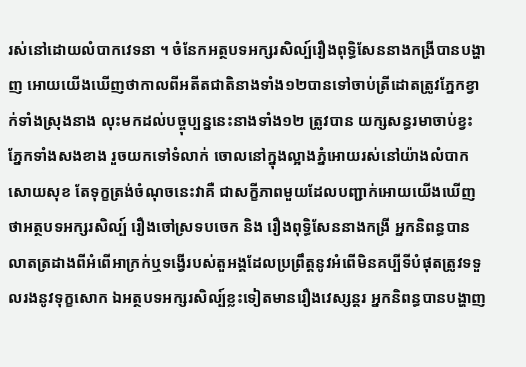រស់នៅដោយលំបាកវេទនា ។ ចំនែកអត្ថបទអក្សរសិល្ប៍រឿងពុទ្ធិសែននាងកង្រីបានបង្ហាញ អោយយើងឃើញថាកាលពីអតីតជាតិនាងទាំង១២បានទៅចាប់ត្រីដោតត្រូវភ្នែកខ្វាក់ទាំងស្រុងនាង លុះមកដល់បច្ចុប្បន្ននេះនាងទាំង១២ ត្រូវបាន យក្សសន្ធរមាចាប់ខ្វះភ្នែកទាំងសងខាង រួចយកទៅទំលាក់ ចោលនៅក្នុងល្អាងភ្នំអោយរស់នៅយ៉ាងលំបាកសោយសុខ តែទុក្ខត្រង់ចំណុចនេះវាគឺ ជាសក្ខីភាពមួយដែលបញ្ជាក់អោយយើងឃើញថាអត្ថបទអក្សរសិល្ប៍ រឿងចៅស្រទបចេក និង រឿងពុទ្ធិសែននាងកង្រី អ្នកនិពន្ធបានលាតត្រដាងពីអំពើអាក្រក់ឬទង្វើរបស់តួអង្គដែលប្រព្រឹត្តនូវអំពើមិនគប្បីទីបំផុតត្រូវទទួលរងនូវទុក្ខសោក ឯអត្ថបទអក្សរសិល្ប៍ខ្លះទៀតមានរឿងវេស្សន្តរ អ្នកនិពន្ធបានបង្ហាញ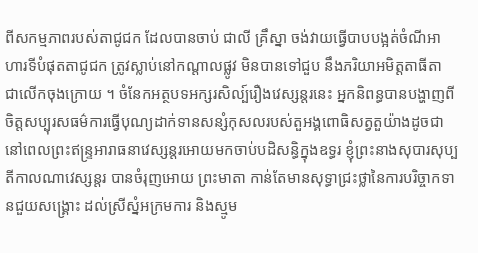ពីសកម្មភាពរបស់តាជូជក ដែលបានចាប់ ជាលី គ្រឹស្នា ចង់វាយធ្វើបាបបង្អត់ចំណីអាហារទីបំផុតតាជូជក ត្រូវស្លាប់នៅកណ្តាលផ្លូវ មិនបានទៅជួប នឹងភរិយាអមិត្តតាធីតា ជាលើកចុងក្រោយ ។ ចំនែកអត្ថបទអក្សរសិល្ប៍រឿងវេស្សន្តរនេះ អ្នកនិពន្ធបានបង្ហាញពីចិត្តសប្បុរសធម៌ការធ្វើបុណ្យដាក់ទានសន្សំកុសលរបស់តួអង្គពោធិសត្វតួយ៉ាងដូចជា នៅពេលព្រះឥន្ទ្រអារាធនាវេស្សន្តរអោយមកចាប់បដិសន្ធិក្នុងឧទ្ធរ ខ្ញុំព្រះនាងសុបារសុប្បតីកាលណាវេស្សន្តរ បានចំរុញអោយ ព្រះមាតា កាន់តែមានសុទ្ធាជ្រះថ្លានៃការបរិច្ចាកទានជួយសង្គ្រោះ ដល់ស្រីស្នំអក្រមការ និងស្មូម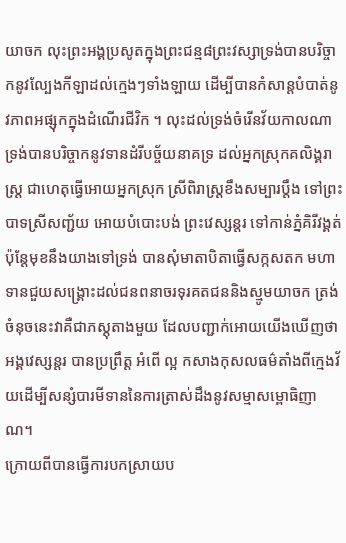យាចក លុះព្រះអង្គប្រសូតក្នុងព្រះជន្ម៨ព្រះវស្សាទ្រង់បានបរិច្ចាកនូវល្បែងកីឡាដល់ក្មេងៗទាំងឡាយ ដើម្បីបានកំសាន្តបំបាត់នូវភាពអផ្សុកក្នុងដំណើរជីវិក ។ លុះដល់ទ្រង់ចំរើនវ័យកាលណាទ្រង់បានបរិច្ចាកនូវទានដំរីបច្ច័យនាគទ្រ ដល់អ្នកស្រុកគលិង្គរាស្ត្រ ជាហេតុធ្វើអោយអ្នកស្រុក ស្រីពិរាស្ត្រខឹងសម្បារប្តឹង ទៅព្រះបាទស្រីសញ្ជ័យ អោយបំបោះបង់ ព្រះវេស្សន្តរ ទៅកាន់ភ្នំគិរីវង្គត់ ប៉ុន្តែមុខនឹងយាងទៅទ្រង់ បានសុំមាតាបិតាធ្វើសក្កសតក មហាទានជួយសង្គ្រោះដល់ជនពនាចរទុរគតជននិងស្មូមយាចក ត្រង់ចំនុចនេះវាគឺជាភស្តុតាងមួយ ដែលបញ្ជាក់អោយយើងឃើញថា អង្គវេស្សន្តរ បានប្រព្រឹត្ត អំពើ ល្អ កសាងកុសលធម៌តាំងពីក្មេងវ័យដើម្បីសន្សំបារមីទាននៃការត្រាស់ដឹងនូវសម្មាសម្ពោធិញាណ។
ក្រោយពីបានធ្វើការបកស្រាយប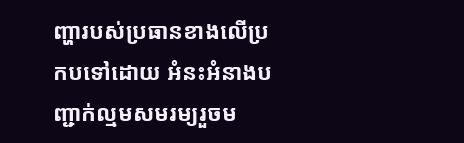ញ្ហារបស់ប្រធានខាងលើប្រកបទៅដោយ អំនះអំនាងបញ្ជាក់ល្មមសមរម្យរួចម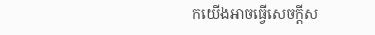កយើងអាចធ្វើសេចក្តីស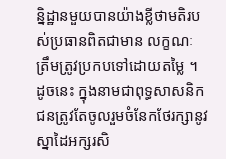ន្និដ្ឋានមួយបានយ៉ាងខ្លីថាមតិរបស់ប្រធានពិតជាមាន លក្ខណៈ ត្រឹមត្រូវប្រកបទៅដោយតម្លៃ ។ ដូចនេះ ក្នុងនាមជាពុទ្ធសាសនិកជនត្រូវតែចូលរួមចំនែកថែរក្សានូវស្នាដៃអក្សរសិ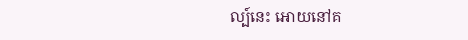ល្ប៍នេះ អោយនៅគ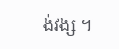ង់វង្ស ។